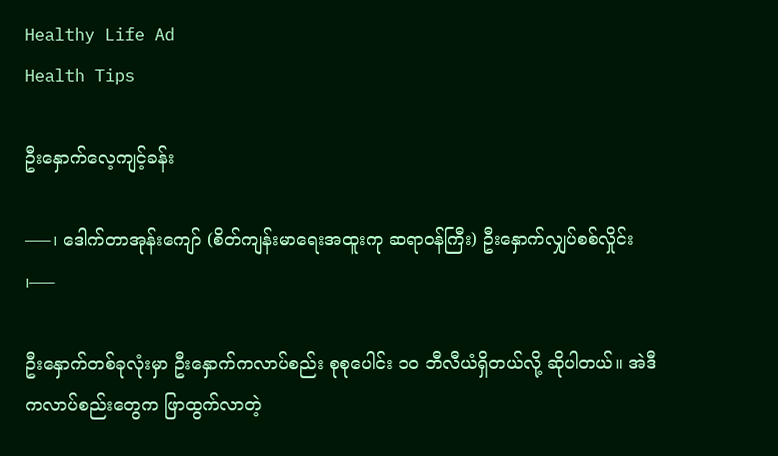Healthy Life Ad
Health Tips

ဦးနှောက်လေ့ကျင့်ခန်း

—–၊ ဒေါက်တာအုန်းကျော် (စိတ်ကျန်းမာရေးအထူးကု ဆရာဝန်ကြီး) ဦးနှောက်လျှပ်စစ်လှိုင်း ၊—–

ဦးနှောက်တစ်ခုလုံးမှာ ဦးနှောက်ကလာပ်စည်း စုစုပေါင်း ၁၀ ဘီလီယံရှိတယ်လို့ ဆိုပါတယ်။ အဲဒီကလာပ်စည်းတွေက ဖြာထွက်လာတဲ့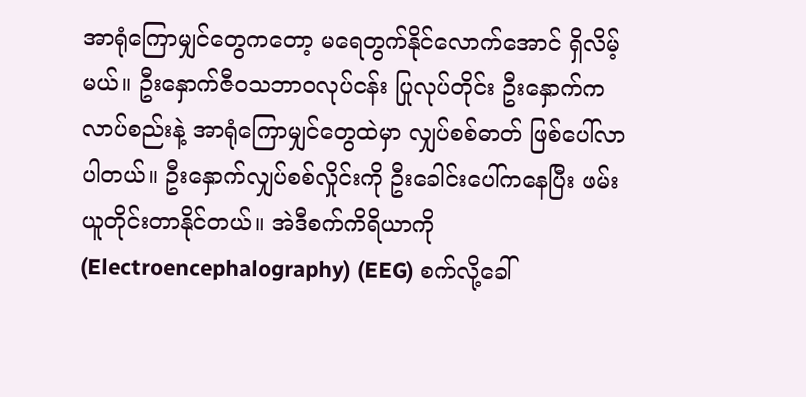အာရုံကြောမျှင်တွေကတော့ မရေတွက်နိုင်လောက်အောင် ရှိလိမ့်မယ်။ ဦးနှောက်ဇီဝသဘာဝလုပ်ငန်း ပြုလုပ်တိုင်း ဦးနှောက်ကလာပ်စည်းနဲ့ အာရုံကြောမျှင်တွေထဲမှာ လျှပ်စစ်ဓာတ် ဖြစ်ပေါ်လာပါတယ်။ ဦးနှောက်လျှပ်စစ်လှိုင်းကို ဦးခေါင်းပေါ်ကနေပြီး ဖမ်းယူတိုင်းတာနိုင်တယ်။ အဲဒီစက်ကိရိယာကို (Electroencephalography) (EEG) စက်လို့ခေါ်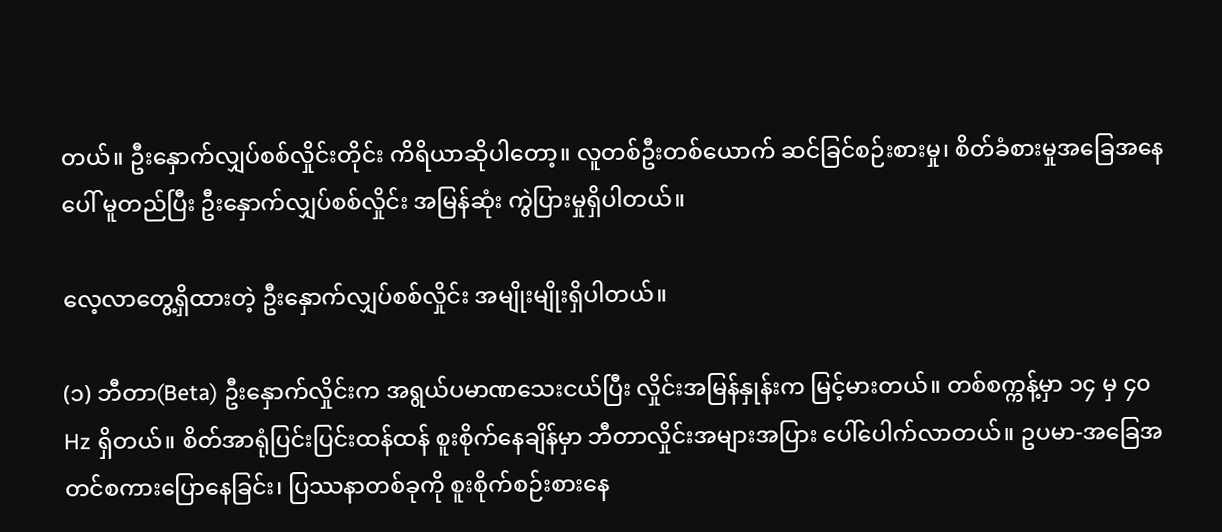တယ်။ ဦးနှောက်လျှပ်စစ်လှိုင်းတိုင်း ကိရိယာဆိုပါတော့။ လူတစ်ဦးတစ်ယောက် ဆင်ခြင်စဉ်းစားမှု၊ စိတ်ခံစားမှုအခြေအနေပေါ် မူတည်ပြီး ဦးနှောက်လျှပ်စစ်လှိုင်း အမြန်ဆုံး ကွဲပြားမှုရှိပါတယ်။

လေ့လာတွေ့ရှိထားတဲ့ ဦးနှောက်လျှပ်စစ်လှိုင်း အမျိုးမျိုးရှိပါတယ်။

(၁) ဘီတာ(Beta) ဦးနှောက်လှိုင်းက အရွယ်ပမာဏသေးငယ်ပြီး လှိုင်းအမြန်နှုန်းက မြင့်မားတယ်။ တစ်စက္ကန့်မှာ ၁၄ မှ ၄၀ Hz ရှိတယ်။ စိတ်အာရုံပြင်းပြင်းထန်ထန် စူးစိုက်နေချိန်မှာ ဘီတာလှိုင်းအများအပြား ပေါ်ပေါက်လာတယ်။ ဥပမာ-အခြေအတင်စကားပြောနေခြင်း၊ ပြဿနာတစ်ခုကို စူးစိုက်စဉ်းစားနေ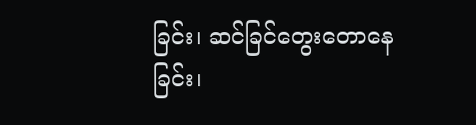ခြင်း၊ ဆင်ခြင်တွေးတောနေခြင်း၊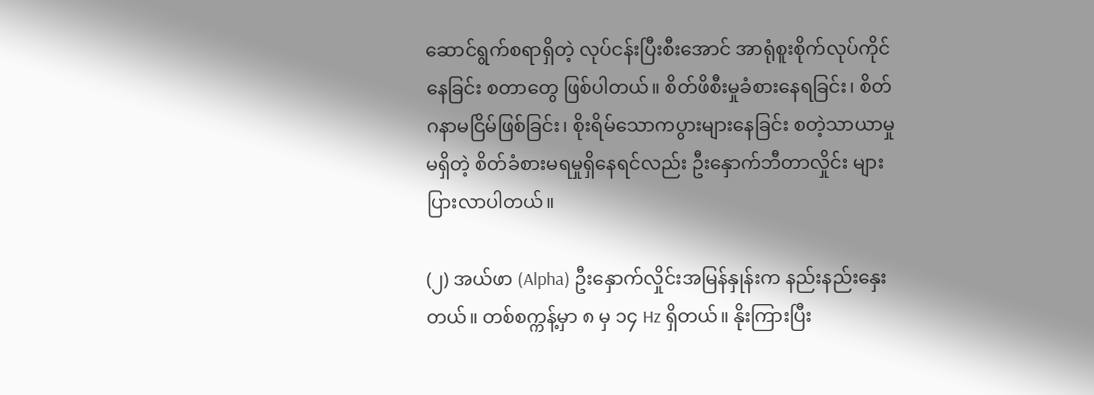ဆောင်ရွက်စရာရှိတဲ့ လုပ်ငန်းပြီးစီးအောင် အာရုံစူးစိုက်လုပ်ကိုင်နေခြင်း စတာတွေ ဖြစ်ပါတယ်။ စိတ်ဖိစီးမှုခံစားနေရခြင်း၊ စိတ်ဂနာမငြိမ်ဖြစ်ခြင်း၊ စိုးရိမ်သောကပွားများနေခြင်း စတဲ့သာယာမှုမရှိတဲ့ စိတ်ခံစားမရမှုရှိနေရင်လည်း ဦးနှောက်ဘီတာလှိုင်း များပြားလာပါတယ်။

(၂) အယ်ဖာ (Alpha) ဦးနှောက်လှိုင်းအမြန်နှုန်းက နည်းနည်းနှေးတယ်။ တစ်စက္ကန့်မှာ ၈ မှ ၁၄ Hz ရှိတယ်။ နိုးကြားပြီး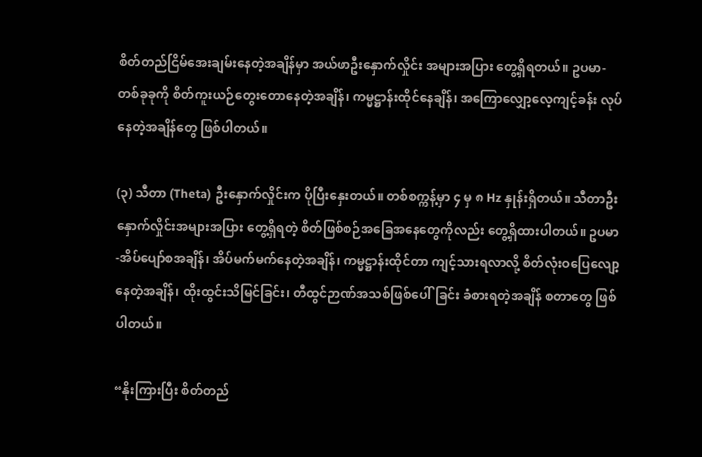စိတ်တည်ငြိမ်အေးချမ်းနေတဲ့အချိန်မှာ အယ်ဖာဦးနှောက်လှိုင်း အများအပြား တွေ့ရှိရတယ်။ ဥပမာ-တစ်ခုခုကို စိတ်ကူးယဉ်တွေးတောနေတဲ့အချိန်၊ ကမ္မဋ္ဌာန်းထိုင်နေချိန်၊ အကြောလျှော့လေ့ကျင့်ခန်း လုပ်နေတဲ့အချိန်တွေ ဖြစ်ပါတယ်။

(၃) သီတာ (Theta) ဦးနှောက်လှိုင်းက ပိုပြီးနှေးတယ်။ တစ်စက္ကန့်မှာ ၄ မှ ၈ Hz နှုန်းရှိတယ်။ သီတာဦးနှောက်လှိုင်းအများအပြား တွေ့ရှိရတဲ့ စိတ်ဖြစ်စဉ်အခြေအနေတွေကိုလည်း တွေ့ရှိထားပါတယ်။ ဥပမာ-အိပ်ပျော်စအချိန်၊ အိပ်မက်မက်နေတဲ့အချိန်၊ ကမ္မဋ္ဌာန်းထိုင်တာ ကျင့်သားရလာလို့ စိတ်လုံးဝပြေလျော့နေတဲ့အချိန်၊ ထိုးထွင်းသိမြင်ခြင်း၊ တီထွင်ဉာဏ်အသစ်ဖြစ်ပေါ်ခြင်း ခံစားရတဲ့အချိန် စတာတွေ ဖြစ်ပါတယ်။

“နိုးကြားပြီး စိတ်တည်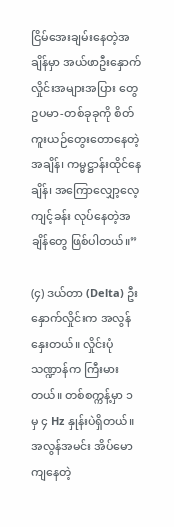ငြိမ်အေးချမ်းနေတဲ့အချိန်မှာ အယ်ဖာဦးနှောက်လှိုင်းအများအပြား တွေ ဥပမာ-တစ်ခုခုကို စိတ်ကူးယဉ်တွေးတောနေတဲ့အချိန်၊ ကမ္မဋ္ဌာန်းထိုင်နေချိန်၊ အကြောလျှော့လေ့ကျင့်ခန်း လုပ်နေတဲ့အချိန်တွေ ဖြစ်ပါတယ်။”

(၄) ဒယ်တာ (Delta) ဦးနှောက်လှိုင်းက အလွန်နှေးတယ်။ လှိုင်းပုံသဏ္ဍာန်က ကြီးမားတယ်။ တစ်စက္ကန့်မှာ ၁ မှ ၄ Hz နှုန်းပဲရှိတယ်။ အလွန်အမင်း အိပ်မောကျနေတဲ့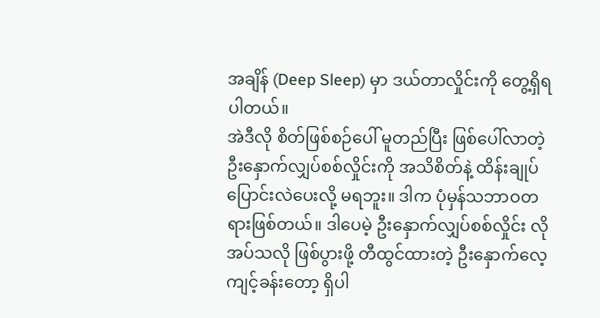အချိန် (Deep Sleep) မှာ ဒယ်တာလှိုင်းကို တွေ့ရှိရပါတယ်။
အဲဒီလို စိတ်ဖြစ်စဉ်ပေါ် မူတည်ပြီး ဖြစ်ပေါ်လာတဲ့ ဦးနှောက်လျှပ်စစ်လှိုင်းကို အသိစိတ်နဲ့ ထိန်းချုပ်ပြောင်းလဲပေးလို့ မရဘူး။ ဒါက ပုံမှန်သဘာဝတရားဖြစ်တယ်။ ဒါပေမဲ့ ဦးနှောက်လျှပ်စစ်လှိုင်း လိုအပ်သလို ဖြစ်ပွားဖို့ တီထွင်ထားတဲ့ ဦးနှောက်လေ့ကျင့်ခန်းတော့ ရှိပါ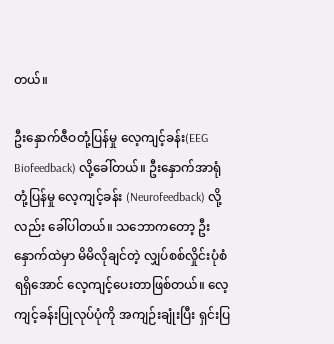တယ်။

ဦးနှောက်ဇီဝတုံ့ပြန်မှု လေ့ကျင့်ခန်း(EEG Biofeedback) လို့ခေါ်တယ်။ ဦးနှောက်အာရုံတုံ့ပြန်မှု လေ့ကျင့်ခန်း (Neurofeedback) လို့လည်း ခေါ်ပါတယ်။ သဘောကတော့ ဦးနှောက်ထဲမှာ မိမိလိုချင်တဲ့ လျှပ်စစ်လှိုင်းပုံစံရရှိအောင် လေ့ကျင့်ပေးတာဖြစ်တယ်။ လေ့ကျင့်ခန်းပြုလုပ်ပုံကို အကျဉ်းချုံးပြီး ရှင်းပြ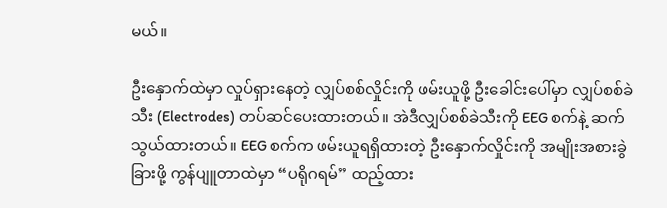မယ်။

ဦးနှောက်ထဲမှာ လှုပ်ရှားနေတဲ့ လျှပ်စစ်လှိုင်းကို ဖမ်းယူဖို့ ဦးခေါင်းပေါ်မှာ လျှပ်စစ်ခဲသီး (Electrodes) တပ်ဆင်ပေးထားတယ်။ အဲဒီလျှပ်စစ်ခဲသီးကို EEG စက်နဲ့ ဆက်သွယ်ထားတယ်။ EEG စက်က ဖမ်းယူရရှိထားတဲ့ ဦးနှောက်လှိုင်းကို အမျိုးအစားခွဲခြားဖို့ ကွန်ပျူတာထဲမှာ “ပရိုဂရမ်” ထည့်ထား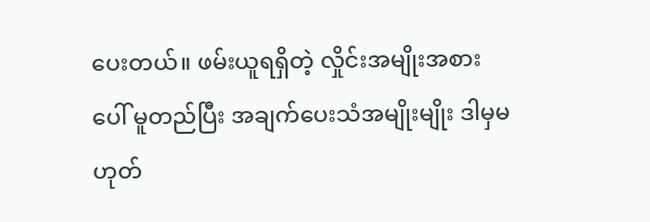ပေးတယ်။ ဖမ်းယူရရှိတဲ့ လှိုင်းအမျိုးအစားပေါ် မူတည်ပြီး အချက်ပေးသံအမျိုးမျိုး ဒါမှမဟုတ်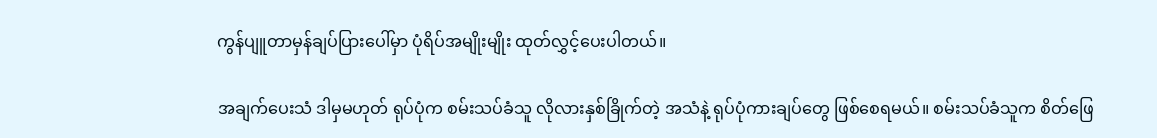ကွန်ပျူတာမှန်ချပ်ပြားပေါ်မှာ ပုံရိပ်အမျိုးမျိုး ထုတ်လွှင့်ပေးပါတယ်။

အချက်ပေးသံ ဒါမှမဟုတ် ရုပ်ပုံက စမ်းသပ်ခံသူ လိုလားနှစ်ခြိုက်တဲ့ အသံနဲ့ ရုပ်ပုံကားချပ်တွေ ဖြစ်စေရမယ်။ စမ်းသပ်ခံသူက စိတ်ဖြေ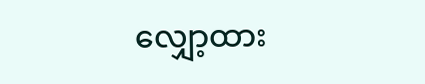လျှော့ထား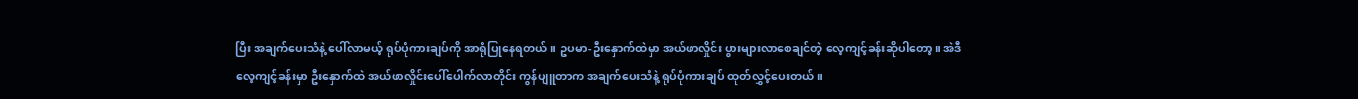ပြီး အချက်ပေးသံနဲ့ ပေါ်လာမယ့် ရုပ်ပုံကားချပ်ကို အာရုံပြုနေရတယ်။ ဥပမာ-ဦးနှောက်ထဲမှာ အယ်ဖာလှိုင်း ပွားများလာစေချင်တဲ့ လေ့ကျင့်ခန်းဆိုပါတော့။ အဲဒီလေ့ကျင့်ခန်းမှာ ဦးနှောက်ထဲ အယ်ဖာလှိုင်းပေါ်ပေါက်လာတိုင်း ကွန်ပျူတာက အချက်ပေးသံနဲ့ ရုပ်ပုံကားချပ် ထုတ်လွှင့်ပေးတယ်။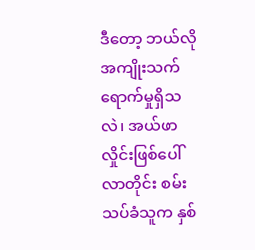ဒီတော့ ဘယ်လိုအကျိုးသက်ရောက်မှုရှိသလဲ၊ အယ်ဖာလှိုင်းဖြစ်ပေါ်လာတိုင်း စမ်းသပ်ခံသူက နှစ်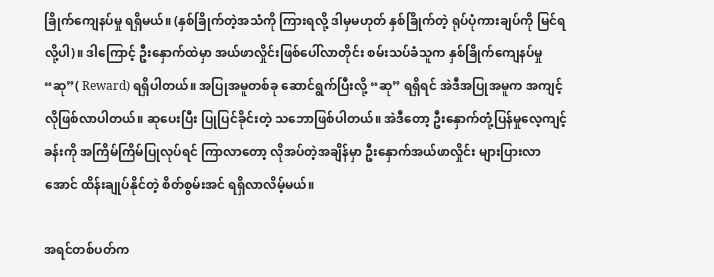ခြိုက်ကျေနပ်မှု ရရှိမယ်။ (နှစ်ခြိုက်တဲ့အသံကို ကြားရလို့ ဒါမှမဟုတ် နှစ်ခြိုက်တဲ့ ရုပ်ပုံကားချပ်ကို မြင်ရလို့ပါ)။ ဒါကြောင့် ဦးနှောက်ထဲမှာ အယ်ဖာလှိုင်းဖြစ်ပေါ်လာတိုင်း စမ်းသပ်ခံသူက နှစ်ခြိုက်ကျေနပ်မှု “ဆု”( Reward) ရရှိပါတယ်။ အပြုအမူတစ်ခု ဆောင်ရွက်ပြီးလို့ “ဆု” ရရှိရင် အဲဒီအပြုအမူက အကျင့်လိုဖြစ်လာပါတယ်။ ဆုပေးပြီး ပြုပြင်ခိုင်းတဲ့ သဘောဖြစ်ပါတယ်။ အဲဒီတော့ ဦးနှောက်တုံ့ပြန်မှုလေ့ကျင့်ခန်းကို အကြိမ်ကြိမ်ပြုလုပ်ရင် ကြာလာတော့ လိုအပ်တဲ့အချိန်မှာ ဦးနှောက်အယ်ဖာလှိုင်း များပြားလာအောင် ထိန်းချုပ်နိုင်တဲ့ စိတ်စွမ်းအင် ရရှိလာလိမ့်မယ်။

အရင်တစ်ပတ်က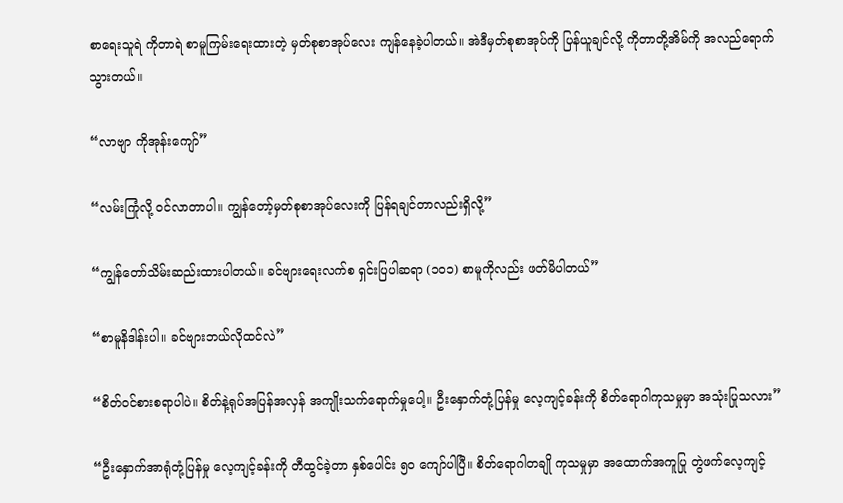စာရေးသူရဲ ကိုတာရဲ စာမူကြမ်းရေးထားတဲ့ မှတ်စုစာအုပ်လေး ကျန်နေခဲ့ပါတယ်။ အဲဒီမှတ်စုစာအုပ်ကို ပြန်ယူချင်လို့ ကိုတာတို့အိမ်ကို အလည်ရောက်သွားတယ်။

“လာဗျာ ကိုအုန်းကျော်”

“လမ်းကြုံလို့ ဝင်လာတာပါ။ ကျွန်တော့်မှတ်စုစာအုပ်လေးကို ပြန်ရချင်တာလည်းရှိလို့”

“ကျွန်တော်သိမ်းဆည်းထားပါတယ်။ ခင်ဗျားရေးလက်စ ရှင်းပြပါဆရာ (၁၀၁) စာမူကိုလည်း ဖတ်မိပါတယ်”

“စာမူနိဒါန်းပါ။ ခင်ဗျားဘယ်လိုထင်လဲ”

“စိတ်ဝင်စားစရာပါပဲ။ စိတ်နဲ့ရုပ်အပြန်အလှန် အကျိုးသက်ရောက်မှုပေါ့။ ဦးနှောက်တုံ့ပြန်မှု လေ့ကျင့်ခန်းကို စိတ်ရောဂါကုသမှုမှာ အသုံးပြုသလား”

“ဦးနှောက်အာရုံတုံ့ပြန်မှု လေ့ကျင့်ခန်းကို တီထွင်ခဲ့တာ နှစ်ပေါင်း ၅၀ ကျော်ပါပြီ။ စိတ်ရောဂါတချို ကုသမှုမှာ အထောက်အကူပြု တွဲဖက်လေ့ကျင့်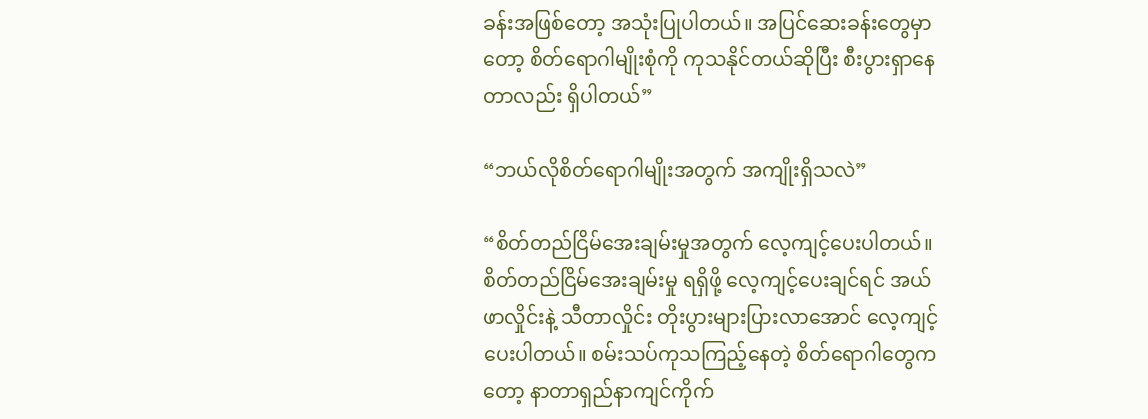ခန်းအဖြစ်တော့ အသုံးပြုပါတယ်။ အပြင်ဆေးခန်းတွေမှာတော့ စိတ်ရောဂါမျိုးစုံကို ကုသနိုင်တယ်ဆိုပြီး စီးပွားရှာနေတာလည်း ရှိပါတယ်”

“ဘယ်လိုစိတ်ရောဂါမျိုးအတွက် အကျိုးရှိသလဲ”

“စိတ်တည်ငြိမ်အေးချမ်းမှုအတွက် လေ့ကျင့်ပေးပါတယ်။ စိတ်တည်ငြိမ်အေးချမ်းမှု ရရှိဖို့ လေ့ကျင့်ပေးချင်ရင် အယ်ဖာလှိုင်းနဲ့ သီတာလှိုင်း တိုးပွားများပြားလာအောင် လေ့ကျင့်ပေးပါတယ်။ စမ်းသပ်ကုသကြည့်နေတဲ့ စိတ်ရောဂါတွေကတော့ နာတာရှည်နာကျင်ကိုက်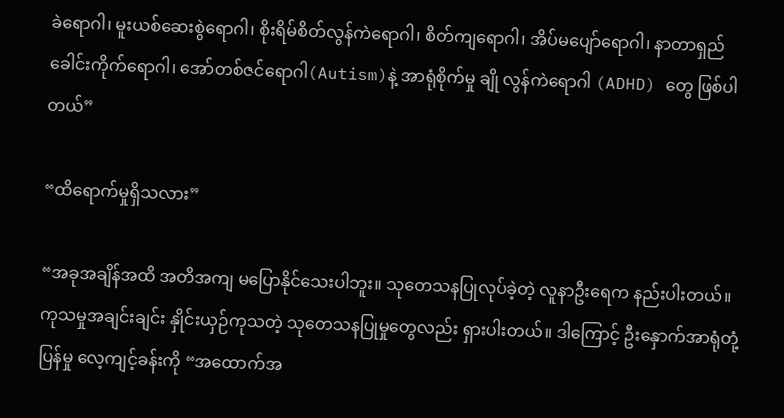ခဲရောဂါ၊ မူးယစ်ဆေးစွဲရောဂါ၊ စိုးရိမ်စိတ်လွန်ကဲရောဂါ၊ စိတ်ကျရောဂါ၊ အိပ်မပျော်ရောဂါ၊ နာတာရှည်ခေါင်းကိုက်ရောဂါ၊ အော်တစ်ဇင်ရောဂါ(Autism)နဲ့ အာရုံစိုက်မှု ချို လွန်ကဲရောဂါ (ADHD) တွေ ဖြစ်ပါတယ်”

“ထိရောက်မှုရှိသလား”

“အခုအချိန်အထိ အတိအကျ မပြောနိုင်သေးပါဘူး။ သုတေသနပြုလုပ်ခဲ့တဲ့ လူနာဦးရေက နည်းပါးတယ်။ ကုသမှုအချင်းချင်း နှိုင်းယှဉ်ကုသတဲ့ သုတေသနပြုမှုတွေလည်း ရှားပါးတယ်။ ဒါကြောင့် ဦးနှောက်အာရုံတုံ့ပြန်မှု လေ့ကျင့်ခန်းကို “အထောက်အ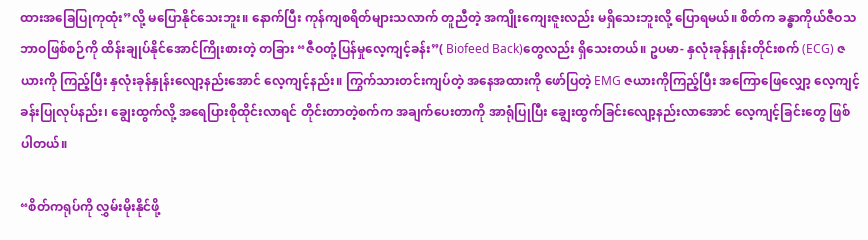ထားအခြေပြုကုထုံး”လို့ မပြောနိုင်သေးဘူး။ နောက်ပြီး ကုန်ကျစရိတ်များသလာက် တူညီတဲ့ အကျိုးကျေးဇူးလည်း မရှိသေးဘူးလို့ ပြောရမယ်။ စိတ်က ခန္ဓာကိုယ်ဇီဝသဘာဝဖြစ်စဉ်ကို ထိန်းချုပ်နိုင်အောင်ကြိုးစားတဲ့ တခြား “ဇီဝတုံ့ပြန်မှုလေ့ကျင့်ခန်း”( Biofeed Back)တွေလည်း ရှိသေးတယ်။ ဥပမာ- နှလုံးခုန်နှုန်းတိုင်းစက် (ECG) ဇယားကို ကြည့်ပြီး နှလုံးခုန်နှုန်းလျော့နည်းအောင် လေ့ကျင့်နည်း။ ကြွက်သားတင်းကျပ်တဲ့ အနေအထားကို ဖော်ပြတဲ့ EMG ဇယားကိုကြည့်ပြီး အကြောဖြေလျှော့ လေ့ကျင့်ခန်းပြုလုပ်နည်း၊ ချွေးထွက်လို့ အရေပြားစိုထိုင်းလာရင် တိုင်းတာတဲ့စက်က အချက်ပေးတာကို အာရုံပြုပြီး ချွေးထွက်ခြင်းလျော့နည်းလာအောင် လေ့ကျင့်ခြင်းတွေ ဖြစ်ပါတယ်။

“စိတ်ကရုပ်ကို လွှမ်းမိုးနိုင်ဖို့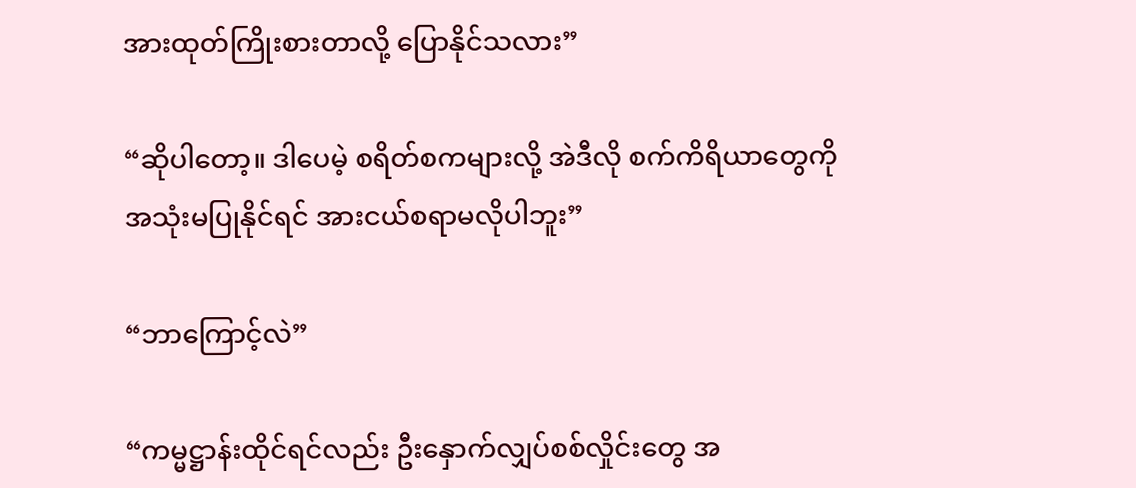အားထုတ်ကြိုးစားတာလို့ ပြောနိုင်သလား”

“ဆိုပါတော့။ ဒါပေမဲ့ စရိတ်စကများလို့ အဲဒီလို စက်ကိရိယာတွေကို အသုံးမပြုနိုင်ရင် အားငယ်စရာမလိုပါဘူး”

“ဘာကြောင့်လဲ”

“ကမ္မဋ္ဌာန်းထိုင်ရင်လည်း ဦးနှောက်လျှပ်စစ်လှိုင်းတွေ အ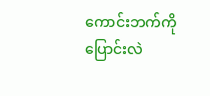ကောင်းဘက်ကို ပြောင်းလဲ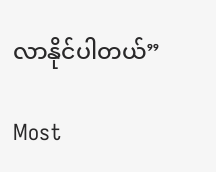လာနိုင်ပါတယ်”

Most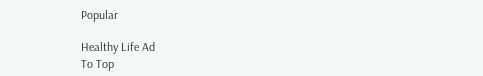Popular

Healthy Life Ad
To Top